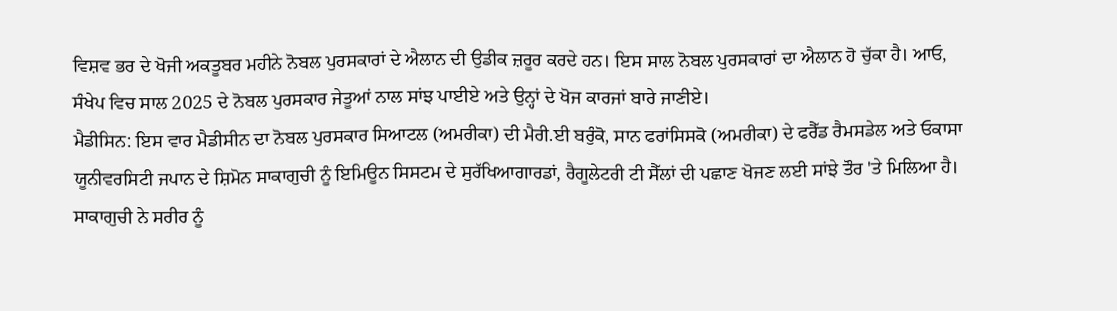ਵਿਸ਼ਵ ਭਰ ਦੇ ਖੋਜੀ ਅਕਤੂਬਰ ਮਹੀਨੇ ਨੋਬਲ ਪੁਰਸਕਾਰਾਂ ਦੇ ਐਲਾਨ ਦੀ ਉਡੀਕ ਜ਼ਰੂਰ ਕਰਦੇ ਹਨ। ਇਸ ਸਾਲ ਨੋਬਲ ਪੁਰਸਕਾਰਾਂ ਦਾ ਐਲਾਨ ਹੋ ਚੁੱਕਾ ਹੈ। ਆਓ, ਸੰਖੇਪ ਵਿਚ ਸਾਲ 2025 ਦੇ ਨੋਬਲ ਪੁਰਸਕਾਰ ਜੇਤੂਆਂ ਨਾਲ ਸਾਂਝ ਪਾਈਏ ਅਤੇ ਉਨ੍ਹਾਂ ਦੇ ਖੋਜ ਕਾਰਜਾਂ ਬਾਰੇ ਜਾਣੀਏ।
ਮੈਡੀਸਿਨ: ਇਸ ਵਾਰ ਮੈਡੀਸੀਨ ਦਾ ਨੋਬਲ ਪੁਰਸਕਾਰ ਸਿਆਟਲ (ਅਮਰੀਕਾ) ਦੀ ਮੈਰੀ.ਈ ਬਰੁੰਕੋ, ਸਾਨ ਫਰਾਂਸਿਸਕੋ (ਅਮਰੀਕਾ) ਦੇ ਫਰੈੱਡ ਰੈਮਸਡੇਲ ਅਤੇ ਓਕਾਸਾ ਯੂਨੀਵਰਸਿਟੀ ਜਪਾਨ ਦੇ ਸ਼ਿਮੋਨ ਸਾਕਾਗੁਚੀ ਨੂੰ ਇਮਿਊਨ ਸਿਸਟਮ ਦੇ ਸੁਰੱਖਿਆਗਾਰਡਾਂ, ਰੈਗੂਲੇਟਰੀ ਟੀ ਸੈੱਲਾਂ ਦੀ ਪਛਾਣ ਖੋਜਣ ਲਈ ਸਾਂਝੇ ਤੌਰ 'ਤੇ ਮਿਲਿਆ ਹੈ।
ਸਾਕਾਗੁਚੀ ਨੇ ਸਰੀਰ ਨੂੰ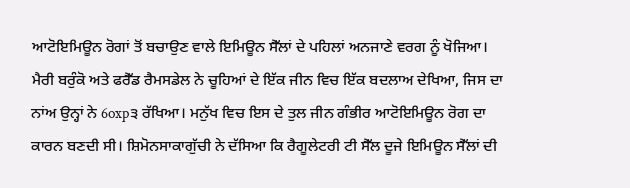ਆਟੋਇਮਿਊਨ ਰੋਗਾਂ ਤੋਂ ਬਚਾਉਣ ਵਾਲੇ ਇਮਿਊਨ ਸੈੱਲਾਂ ਦੇ ਪਹਿਲਾਂ ਅਨਜਾਣੇ ਵਰਗ ਨੂੰ ਖੋਜਿਆ। ਮੈਰੀ ਬਰੁੰਕੋ ਅਤੇ ਫਰੈੱਡ ਰੈਮਸਡੇਲ ਨੇ ਚੂਹਿਆਂ ਦੇ ਇੱਕ ਜੀਨ ਵਿਚ ਇੱਕ ਬਦਲਾਅ ਦੇਖਿਆ, ਜਿਸ ਦਾ ਨਾਂਅ ਉਨ੍ਹਾਂ ਨੇ 6oxp੩ ਰੱਖਿਆ। ਮਨੁੱਖ ਵਿਚ ਇਸ ਦੇ ਤੁਲ ਜੀਨ ਗੰਭੀਰ ਆਟੋਇਮਿਊਨ ਰੋਗ ਦਾ ਕਾਰਨ ਬਣਦੀ ਸੀ। ਸ਼ਿਮੋਨਸਾਕਾਗੁੱਚੀ ਨੇ ਦੱਸਿਆ ਕਿ ਰੈਗੂਲੇਟਰੀ ਟੀ ਸੈੱਲ ਦੂਜੇ ਇਮਿਊਨ ਸੈੱਲਾਂ ਦੀ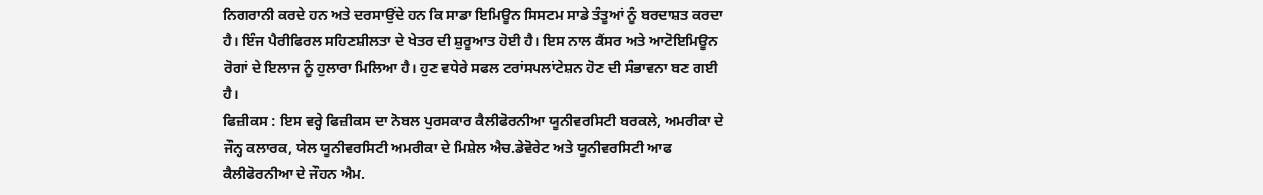ਨਿਗਰਾਨੀ ਕਰਦੇ ਹਨ ਅਤੇ ਦਰਸਾਉਂਦੇ ਹਨ ਕਿ ਸਾਡਾ ਇਮਿਊਨ ਸਿਸਟਮ ਸਾਡੇ ਤੰਤੂਆਂ ਨੂੰ ਬਰਦਾਸ਼ਤ ਕਰਦਾ ਹੈ। ਇੰਜ ਪੈਰੀਫਿਰਲ ਸਹਿਣਸ਼ੀਲਤਾ ਦੇ ਖੇਤਰ ਦੀ ਸ਼ੁਰੂਆਤ ਹੋਈ ਹੈ। ਇਸ ਨਾਲ ਕੈਂਸਰ ਅਤੇ ਆਟੋਇਮਿਊਨ ਰੋਗਾਂ ਦੇ ਇਲਾਜ ਨੂੰ ਹੁਲਾਰਾ ਮਿਲਿਆ ਹੈ। ਹੁਣ ਵਧੇਰੇ ਸਫਲ ਟਰਾਂਸਪਲਾਂਟੇਸ਼ਨ ਹੋਣ ਦੀ ਸੰਭਾਵਨਾ ਬਣ ਗਈ ਹੈ।
ਫਿਜ਼ੀਕਸ : ਇਸ ਵਰ੍ਹੇ ਫਿਜ਼ੀਕਸ ਦਾ ਨੋਬਲ ਪੁਰਸਕਾਰ ਕੈਲੀਫੋਰਨੀਆ ਯੂਨੀਵਰਸਿਟੀ ਬਰਕਲੇ, ਅਮਰੀਕਾ ਦੇ ਜੌਨ੍ਹ ਕਲਾਰਕ, ਯੇਲ ਯੂਨੀਵਰਸਿਟੀ ਅਮਰੀਕਾ ਦੇ ਮਿਸ਼ੇਲ ਐਚ.ਡੇਵੋਰੇਟ ਅਤੇ ਯੂਨੀਵਰਸਿਟੀ ਆਫ ਕੈਲੀਫੋਰਨੀਆ ਦੇ ਜੌਹਨ ਐਮ.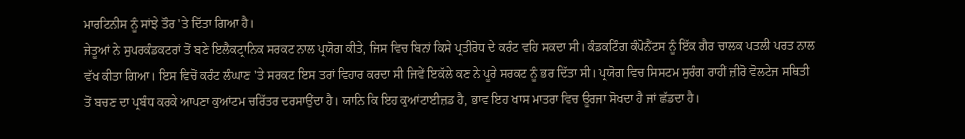ਮਾਰਟਿਨੀਸ ਨੂੰ ਸਾਂਝੇ ਤੌਰ 'ਤੇ ਦਿੱਤਾ ਗਿਆ ਹੈ।
ਜੇਤੂਆਂ ਨੇ ਸੁਪਰਕੰਡਕਟਰਾਂ ਤੋਂ ਬਣੇ ਇਲੈਕਟ੍ਰਾਨਿਕ ਸਰਕਟ ਨਾਲ ਪ੍ਰਯੋਗ ਕੀਤੇ, ਜਿਸ ਵਿਚ ਬਿਨਾਂ ਕਿਸੇ ਪ੍ਰਤੀਰੋਧ ਦੇ ਕਰੰਟ ਵਹਿ ਸਕਦਾ ਸੀ। ਕੰਡਕਟਿੰਗ ਕੰਪੋਨੈਂਟਸ ਨੂੰ ਇੱਕ ਗੈਰ ਚਾਲਕ ਪਤਲੀ ਪਰਤ ਨਾਲ ਵੱਖ ਕੀਤਾ ਗਿਆ। ਇਸ ਵਿਚੋਂ ਕਰੰਟ ਲੰਘਾਣ 'ਤੇ ਸਰਕਟ ਇਸ ਤਰਾਂ ਵਿਹਾਰ ਕਰਦਾ ਸੀ ਜਿਵੇਂ ਇਕੱਲੇ ਕਣ ਨੇ ਪੂਰੇ ਸਰਕਟ ਨੂੰ ਭਰ ਦਿੱਤਾ ਸੀ। ਪ੍ਰਯੋਗ ਵਿਚ ਸਿਸਟਮ ਸੁਰੰਗ ਰਾਹੀਂ ਜ਼ੀਰੋ ਵੋਲਟੇਜ ਸਥਿਤੀ ਤੋਂ ਬਚਣ ਦਾ ਪ੍ਰਬੰਧ ਕਰਕੇ ਆਪਣਾ ਕੁਆਂਟਮ ਚਰਿੱਤਰ ਦਰਸਾਉਂਦਾ ਹੈ। ਯਾਨਿ ਕਿ ਇਹ ਕੁਆਂਟਾਈਜ਼ਡ ਹੈ, ਭਾਵ ਇਹ ਖਾਸ ਮਾਤਰਾ ਵਿਚ ਊਰਜਾ ਸੋਖਦਾ ਹੈ ਜਾਂ ਛੱਡਦਾ ਹੈ।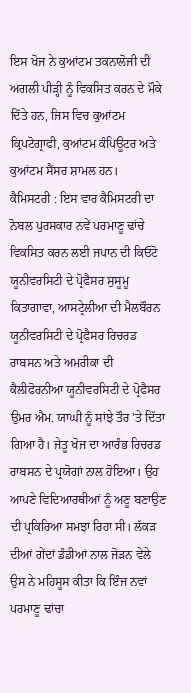ਇਸ ਖੋਜ ਨੇ ਕੁਆਂਟਮ ਤਕਨਾਲੋਜੀ ਦੀ ਅਗਲੀ ਪੀੜ੍ਹੀ ਨੂੰ ਵਿਕਸਿਤ ਕਰਨ ਦੇ ਮੌਕੇ ਦਿੱਤੇ ਹਨ, ਜਿਸ ਵਿਚ ਕੁਆਂਟਮ ਕ੍ਰਿਪਟੋਗ੍ਰਾਫੀ, ਕੁਆਂਟਮ ਕੰਪਿਊਟਰ ਅਤੇ ਕੁਆਂਟਮ ਸੈਂਸਰ ਸ਼ਾਮਲ ਹਨ।
ਕੈਮਿਸਟਰੀ : ਇਸ ਵਾਰ ਕੈਮਿਸਟਰੀ ਦਾ ਨੋਬਲ ਪੁਰਸਕਾਰ ਨਵੇਂ ਪਰਮਾਣੂ ਢਾਂਚੇ ਵਿਕਸਿਤ ਕਰਨ ਲਈ ਜਪਾਨ ਦੀ ਕਿਓਟੋ ਯੂਨੀਵਰਸਿਟੀ ਦੇ ਪ੍ਰੋਫੈਸਰ ਸੁਸੂਮੂ ਕਿਤਾਗਾਵਾ, ਆਸਟ੍ਰੇਲੀਆ ਦੀ ਮੈਲਬੌਰਨ ਯੂਨੀਵਰਸਿਟੀ ਦੇ ਪ੍ਰੋਫੈਸਰ ਰਿਚਰਡ ਰਾਬਸਨ ਅਤੇ ਅਮਰੀਕਾ ਦੀ ਕੈਲੀਫੋਰਨੀਆ ਯੂਨੀਵਰਸਿਟੀ ਦੇ ਪ੍ਰੋਫੈਸਰ ਉਮਰ ਐਮ. ਯਾਘੀ ਨੂੰ ਸਾਂਝੇ ਤੌਰ 'ਤੇ ਦਿੱਤਾ ਗਿਆ ਹੈ। ਜੇਤੂ ਖੋਜ ਦਾ ਆਰੰਭ ਰਿਚਰਡ ਰਾਬਸਨ ਦੇ ਪ੍ਰਯੋਗਾਂ ਨਾਲ ਹੋਇਆ। ਉਹ ਆਪਣੇ ਵਿਦਿਆਰਥੀਆਂ ਨੂੰ ਅਣੂ ਬਣਾਉਣ ਦੀ ਪ੍ਰਕਿਰਿਆ ਸਮਝਾ ਰਿਹਾ ਸੀ। ਲੱਕੜ ਦੀਆਂ ਗੇਂਦਾਂ ਡੰਡੀਆਂ ਨਾਲ ਜੋੜਨ ਵੇਲੇ ਉਸ ਨੇ ਮਹਿਸੂਸ ਕੀਤਾ ਕਿ ਇੰਜ ਨਵਾਂ ਪਰਮਾਣੂ ਢਾਂਚਾ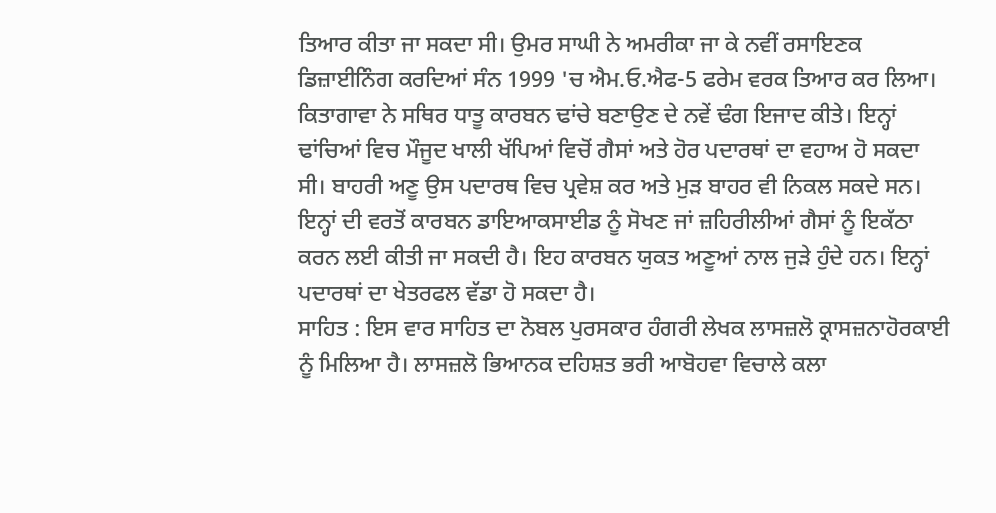ਤਿਆਰ ਕੀਤਾ ਜਾ ਸਕਦਾ ਸੀ। ਉਮਰ ਸਾਘੀ ਨੇ ਅਮਰੀਕਾ ਜਾ ਕੇ ਨਵੀਂ ਰਸਾਇਣਕ ਡਿਜ਼ਾਈਨਿੰਗ ਕਰਦਿਆਂ ਸੰਨ 1999 'ਚ ਐਮ.ਓ.ਐਫ-5 ਫਰੇਮ ਵਰਕ ਤਿਆਰ ਕਰ ਲਿਆ। ਕਿਤਾਗਾਵਾ ਨੇ ਸਥਿਰ ਧਾਤੂ ਕਾਰਬਨ ਢਾਂਚੇ ਬਣਾਉਣ ਦੇ ਨਵੇਂ ਢੰਗ ਇਜਾਦ ਕੀਤੇ। ਇਨ੍ਹਾਂ ਢਾਂਚਿਆਂ ਵਿਚ ਮੌਜੂਦ ਖਾਲੀ ਖੱਪਿਆਂ ਵਿਚੋਂ ਗੈਸਾਂ ਅਤੇ ਹੋਰ ਪਦਾਰਥਾਂ ਦਾ ਵਹਾਅ ਹੋ ਸਕਦਾ ਸੀ। ਬਾਹਰੀ ਅਣੂ ਉਸ ਪਦਾਰਥ ਵਿਚ ਪ੍ਰਵੇਸ਼ ਕਰ ਅਤੇ ਮੁੜ ਬਾਹਰ ਵੀ ਨਿਕਲ ਸਕਦੇ ਸਨ। ਇਨ੍ਹਾਂ ਦੀ ਵਰਤੋਂ ਕਾਰਬਨ ਡਾਇਆਕਸਾਈਡ ਨੂੰ ਸੋਖਣ ਜਾਂ ਜ਼ਹਿਰੀਲੀਆਂ ਗੈਸਾਂ ਨੂੰ ਇਕੱਠਾ ਕਰਨ ਲਈ ਕੀਤੀ ਜਾ ਸਕਦੀ ਹੈ। ਇਹ ਕਾਰਬਨ ਯੁਕਤ ਅਣੂਆਂ ਨਾਲ ਜੁੜੇ ਹੁੰਦੇ ਹਨ। ਇਨ੍ਹਾਂ ਪਦਾਰਥਾਂ ਦਾ ਖੇਤਰਫਲ ਵੱਡਾ ਹੋ ਸਕਦਾ ਹੈ।
ਸਾਹਿਤ : ਇਸ ਵਾਰ ਸਾਹਿਤ ਦਾ ਨੋਬਲ ਪੁਰਸਕਾਰ ਹੰਗਰੀ ਲੇਖਕ ਲਾਸਜ਼ਲੋ ਕ੍ਰਾਸਜ਼ਨਾਹੋਰਕਾਈ ਨੂੰ ਮਿਲਿਆ ਹੈ। ਲਾਸਜ਼ਲੋ ਭਿਆਨਕ ਦਹਿਸ਼ਤ ਭਰੀ ਆਬੋਹਵਾ ਵਿਚਾਲੇ ਕਲਾ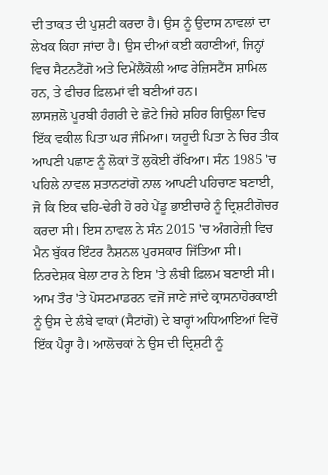ਦੀ ਤਾਕਤ ਦੀ ਪੁਸ਼ਟੀ ਕਰਦਾ ਹੈ। ਉਸ ਨੂੰ ਉਦਾਸ ਨਾਵਲਾਂ ਦਾ ਲੇਖਕ ਕਿਹਾ ਜਾਂਦਾ ਹੈ। ਉਸ ਦੀਆਂ ਕਈ ਕਹਾਣੀਆਂ, ਜਿਨ੍ਹਾਂ ਵਿਚ ਸੈਟਨਟੈਂਗੋ ਅਤੇ ਦਿਮੇਂਲੈਂਕੋਲੀ ਆਫ ਰੇਜ਼ਿਸਟੈਂਸ ਸ਼ਾਮਿਲ ਹਨ, ਤੇ ਫੀਚਰ ਫ਼ਿਲਮਾਂ ਵੀ ਬਣੀਆਂ ਹਨ।
ਲਾਸਜ਼ਲੋ ਪੂਰਬੀ ਹੰਗਰੀ ਦੇ ਛੋਟੇ ਜਿਹੇ ਸ਼ਹਿਰ ਗਿਉਲਾ ਵਿਚ ਇੱਕ ਵਕੀਲ ਪਿਤਾ ਘਰ ਜੰਮਿਆ। ਯਹੂਦੀ ਪਿਤਾ ਨੇ ਚਿਰ ਤੀਕ ਆਪਣੀ ਪਛਾਣ ਨੂੰ ਲੋਕਾਂ ਤੋਂ ਲੁਕੋਈ ਰੱਖਿਆ। ਸੰਨ 1985 'ਚ ਪਹਿਲੇ ਨਾਵਲ ਸ਼ਤਾਨਟਾਂਗੋ ਨਾਲ ਆਪਣੀ ਪਹਿਚਾਣ ਬਣਾਈ, ਜੋ ਕਿ ਇਕ ਢਹਿ-ਢੇਰੀ ਹੋ ਰਹੇ ਪੇਂਡੂ ਭਾਈਚਾਰੇ ਨੂੰ ਦ੍ਰਿਸ਼ਟੀਗੋਚਰ ਕਰਦਾ ਸੀ। ਇਸ ਨਾਵਲ ਨੇ ਸੰਨ 2015 'ਚ ਅੰਗਰੇਜ਼ੀ ਵਿਚ ਮੈਨ ਬੁੱਕਰ ਇੰਟਰ ਨੈਸ਼ਨਲ ਪੁਰਸਕਾਰ ਜਿੱਤਿਆ ਸੀ। ਨਿਰਦੇਸ਼ਕ ਬੇਲਾ ਟਾਰ ਨੇ ਇਸ 'ਤੇ ਲੰਬੀ ਫ਼ਿਲਮ ਬਣਾਈ ਸੀ। ਆਮ ਤੌਰ 'ਤੇ ਪੋਸਟਮਾਡਰਨ ਵਜੋਂ ਜਾਣੇ ਜਾਂਦੇ ਕ੍ਰਾਸਨਾਹੋਰਕਾਈ ਨੂੰ ਉਸ ਦੇ ਲੰਬੇ ਵਾਕਾਂ (ਸੈਟਾਂਗੋ) ਦੇ ਬਾਰ੍ਹਾਂ ਅਧਿਆਇਆਂ ਵਿਚੋਂ ਇੱਕ ਪੈਰ੍ਹਾ ਹੈ। ਆਲੋਚਕਾਂ ਨੇ ਉਸ ਦੀ ਦ੍ਰਿਸ਼ਟੀ ਨੂੰ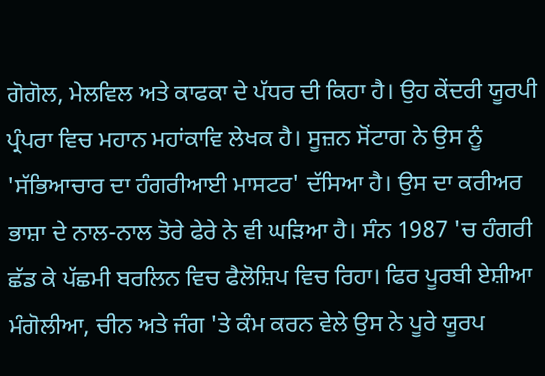ਗੋਗੋਲ, ਮੇਲਵਿਲ ਅਤੇ ਕਾਫਕਾ ਦੇ ਪੱਧਰ ਦੀ ਕਿਹਾ ਹੈ। ਉਹ ਕੇਂਦਰੀ ਯੂਰਪੀ ਪ੍ਰੰਪਰਾ ਵਿਚ ਮਹਾਨ ਮਹਾਂਕਾਵਿ ਲੇਖਕ ਹੈ। ਸੂਜ਼ਨ ਸੋਂਟਾਗ ਨੇ ਉਸ ਨੂੰ 'ਸੱਭਿਆਚਾਰ ਦਾ ਹੰਗਰੀਆਈ ਮਾਸਟਰ' ਦੱਸਿਆ ਹੈ। ਉਸ ਦਾ ਕਰੀਅਰ ਭਾਸ਼ਾ ਦੇ ਨਾਲ-ਨਾਲ ਤੋਰੇ ਫੇਰੇ ਨੇ ਵੀ ਘੜਿਆ ਹੈ। ਸੰਨ 1987 'ਚ ਹੰਗਰੀ ਛੱਡ ਕੇ ਪੱਛਮੀ ਬਰਲਿਨ ਵਿਚ ਫੈਲੋਸ਼ਿਪ ਵਿਚ ਰਿਹਾ। ਫਿਰ ਪੂਰਬੀ ਏਸ਼ੀਆ ਮੰਗੋਲੀਆ, ਚੀਨ ਅਤੇ ਜੰਗ 'ਤੇ ਕੰਮ ਕਰਨ ਵੇਲੇ ਉਸ ਨੇ ਪੂਰੇ ਯੂਰਪ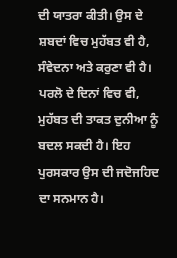ਦੀ ਯਾਤਰਾ ਕੀਤੀ। ਉਸ ਦੇ ਸ਼ਬਦਾਂ ਵਿਚ ਮੁਹੱਬਤ ਵੀ ਹੈ, ਸੰਵੇਦਨਾ ਅਤੇ ਕਰੁਣਾ ਵੀ ਹੈ। ਪਰਲੋ ਦੇ ਦਿਨਾਂ ਵਿਚ ਵੀ, ਮੁਹੱਬਤ ਦੀ ਤਾਕਤ ਦੁਨੀਆ ਨੂੰ ਬਦਲ ਸਕਦੀ ਹੈ। ਇਹ ਪੁਰਸਕਾਰ ਉਸ ਦੀ ਜਦੋਜਹਿਦ ਦਾ ਸਨਮਾਨ ਹੈ।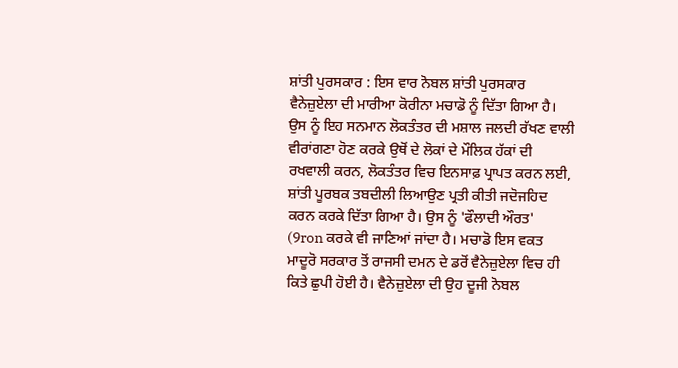ਸ਼ਾਂਤੀ ਪੁਰਸਕਾਰ : ਇਸ ਵਾਰ ਨੋਬਲ ਸ਼ਾਂਤੀ ਪੁਰਸਕਾਰ ਵੈਨੇਜ਼ੁਏਲਾ ਦੀ ਮਾਰੀਆ ਕੋਰੀਨਾ ਮਚਾਡੋ ਨੂੰ ਦਿੱਤਾ ਗਿਆ ਹੈ। ਉਸ ਨੂੰ ਇਹ ਸਨਮਾਨ ਲੋਕਤੰਤਰ ਦੀ ਮਸ਼ਾਲ ਜਲਦੀ ਰੱਖਣ ਵਾਲੀ ਵੀਰਾਂਗਣਾ ਹੋਣ ਕਰਕੇ ਉਥੋਂ ਦੇ ਲੋਕਾਂ ਦੇ ਮੌਲਿਕ ਹੱਕਾਂ ਦੀ ਰਖਵਾਲੀ ਕਰਨ, ਲੋਕਤੰਤਰ ਵਿਚ ਇਨਸਾਫ਼ ਪ੍ਰਾਪਤ ਕਰਨ ਲਈ, ਸ਼ਾਂਤੀ ਪੂਰਬਕ ਤਬਦੀਲੀ ਲਿਆਉਣ ਪ੍ਰਤੀ ਕੀਤੀ ਜਦੋਜਹਿਦ ਕਰਨ ਕਰਕੇ ਦਿੱਤਾ ਗਿਆ ਹੈ। ਉਸ ਨੂੰ 'ਫੌਲਾਦੀ ਔਰਤ' (9ron ਕਰਕੇ ਵੀ ਜਾਣਿਆਂ ਜਾਂਦਾ ਹੈ। ਮਚਾਡੋ ਇਸ ਵਕਤ ਮਾਦੂਰੋ ਸਰਕਾਰ ਤੋਂ ਰਾਜਸੀ ਦਮਨ ਦੇ ਡਰੋਂ ਵੈਨੇਜ਼ੁਏਲਾ ਵਿਚ ਹੀ ਕਿਤੇ ਛੁਪੀ ਹੋਈ ਹੈ। ਵੈਨੇਜ਼ੁਏਲਾ ਦੀ ਉਹ ਦੂਜੀ ਨੋਬਲ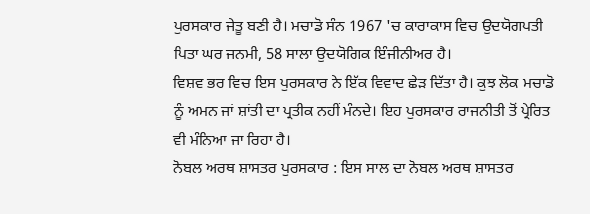ਪੁਰਸਕਾਰ ਜੇਤੂ ਬਣੀ ਹੈ। ਮਚਾਡੋ ਸੰਨ 1967 'ਚ ਕਾਰਾਕਾਸ ਵਿਚ ਉਦਯੋਗਪਤੀ ਪਿਤਾ ਘਰ ਜਨਮੀ, 58 ਸਾਲਾ ਉਦਯੋਗਿਕ ਇੰਜੀਨੀਅਰ ਹੈ।
ਵਿਸ਼ਵ ਭਰ ਵਿਚ ਇਸ ਪੁਰਸਕਾਰ ਨੇ ਇੱਕ ਵਿਵਾਦ ਛੇੜ ਦਿੱਤਾ ਹੈ। ਕੁਝ ਲੋਕ ਮਚਾਡੋ ਨੂੰ ਅਮਨ ਜਾਂ ਸ਼ਾਂਤੀ ਦਾ ਪ੍ਰਤੀਕ ਨਹੀਂ ਮੰਨਦੇ। ਇਹ ਪੁਰਸਕਾਰ ਰਾਜਨੀਤੀ ਤੋਂ ਪ੍ਰੇਰਿਤ ਵੀ ਮੰਨਿਆ ਜਾ ਰਿਹਾ ਹੈ।
ਨੋਬਲ ਅਰਥ ਸ਼ਾਸਤਰ ਪੁਰਸਕਾਰ : ਇਸ ਸਾਲ ਦਾ ਨੋਬਲ ਅਰਥ ਸ਼ਾਸਤਰ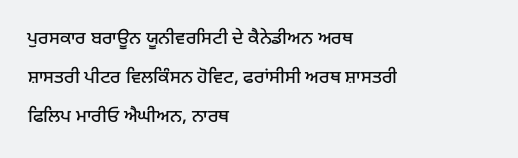ਪੁਰਸਕਾਰ ਬਰਾਊਨ ਯੂਨੀਵਰਸਿਟੀ ਦੇ ਕੈਨੇਡੀਅਨ ਅਰਥ ਸ਼ਾਸਤਰੀ ਪੀਟਰ ਵਿਲਕਿੰਸਨ ਹੋਵਿਟ, ਫਰਾਂਸੀਸੀ ਅਰਥ ਸ਼ਾਸਤਰੀ ਫਿਲਿਪ ਮਾਰੀਓ ਐਘੀਅਨ, ਨਾਰਥ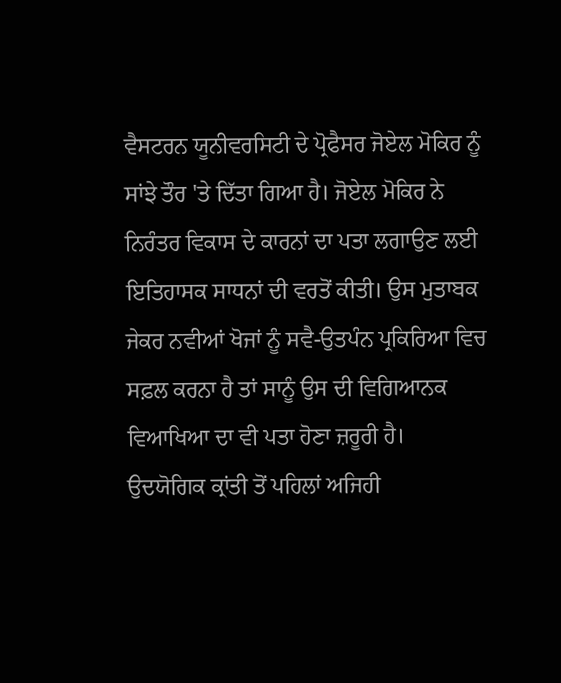ਵੈਸਟਰਨ ਯੂਨੀਵਰਸਿਟੀ ਦੇ ਪ੍ਰੋਫੈਸਰ ਜੋਏਲ ਮੋਕਿਰ ਨੂੰ ਸਾਂਝੇ ਤੌਰ 'ਤੇ ਦਿੱਤਾ ਗਿਆ ਹੈ। ਜੋਏਲ ਮੋਕਿਰ ਨੇ ਨਿਰੰਤਰ ਵਿਕਾਸ ਦੇ ਕਾਰਨਾਂ ਦਾ ਪਤਾ ਲਗਾਉਣ ਲਈ ਇਤਿਹਾਸਕ ਸਾਧਨਾਂ ਦੀ ਵਰਤੋਂ ਕੀਤੀ। ਉਸ ਮੁਤਾਬਕ ਜੇਕਰ ਨਵੀਆਂ ਖੋਜਾਂ ਨੂੰ ਸਵੈ-ਉਤਪੰਨ ਪ੍ਰਕਿਰਿਆ ਵਿਚ ਸਫ਼ਲ ਕਰਨਾ ਹੈ ਤਾਂ ਸਾਨੂੰ ਉਸ ਦੀ ਵਿਗਿਆਨਕ ਵਿਆਖਿਆ ਦਾ ਵੀ ਪਤਾ ਹੋਣਾ ਜ਼ਰੂਰੀ ਹੈ। ਉਦਯੋਗਿਕ ਕ੍ਰਾਂਤੀ ਤੋਂ ਪਹਿਲਾਂ ਅਜਿਹੀ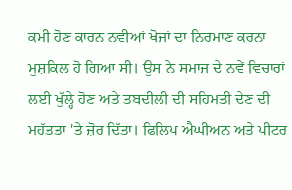ਕਮੀ ਹੋਣ ਕਾਰਨ ਨਵੀਆਂ ਖੋਜਾਂ ਦਾ ਨਿਰਮਾਣ ਕਰਨਾ ਮੁਸ਼ਕਿਲ ਹੋ ਗਿਆ ਸੀ। ਉਸ ਨੇ ਸਮਾਜ ਦੇ ਨਵੇਂ ਵਿਚਾਰਾਂ ਲਈ ਖੁੱਲ੍ਹੇ ਹੋਣ ਅਤੇ ਤਬਦੀਲੀ ਦੀ ਸਹਿਮਤੀ ਦੇਣ ਦੀ ਮਹੱਤਤਾ 'ਤੇ ਜ਼ੋਰ ਦਿੱਤਾ। ਫਿਲਿਪ ਐਘੀਅਨ ਅਤੇ ਪੀਟਰ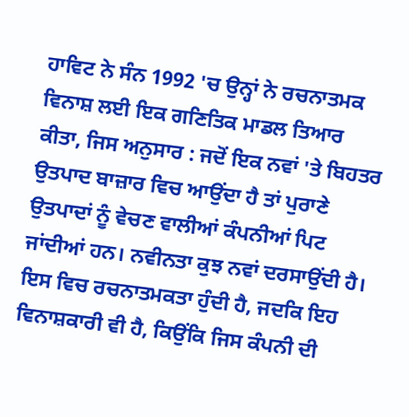ਹਾਵਿਟ ਨੇ ਸੰਨ 1992 'ਚ ਉਨ੍ਹਾਂ ਨੇ ਰਚਨਾਤਮਕ ਵਿਨਾਸ਼ ਲਈ ਇਕ ਗਣਿਤਿਕ ਮਾਡਲ ਤਿਆਰ ਕੀਤਾ, ਜਿਸ ਅਨੁਸਾਰ : ਜਦੋਂ ਇਕ ਨਵਾਂ 'ਤੇ ਬਿਹਤਰ ਉਤਪਾਦ ਬਾਜ਼ਾਰ ਵਿਚ ਆਉਂਦਾ ਹੈ ਤਾਂ ਪੁਰਾਣੇ ਉਤਪਾਦਾਂ ਨੂੰ ਵੇਚਣ ਵਾਲੀਆਂ ਕੰਪਨੀਆਂ ਪਿਟ ਜਾਂਦੀਆਂ ਹਨ। ਨਵੀਨਤਾ ਕੁਝ ਨਵਾਂ ਦਰਸਾਉਂਦੀ ਹੈ। ਇਸ ਵਿਚ ਰਚਨਾਤਮਕਤਾ ਹੁੰਦੀ ਹੈ, ਜਦਕਿ ਇਹ ਵਿਨਾਸ਼ਕਾਰੀ ਵੀ ਹੈ, ਕਿਉਂਕਿ ਜਿਸ ਕੰਪਨੀ ਦੀ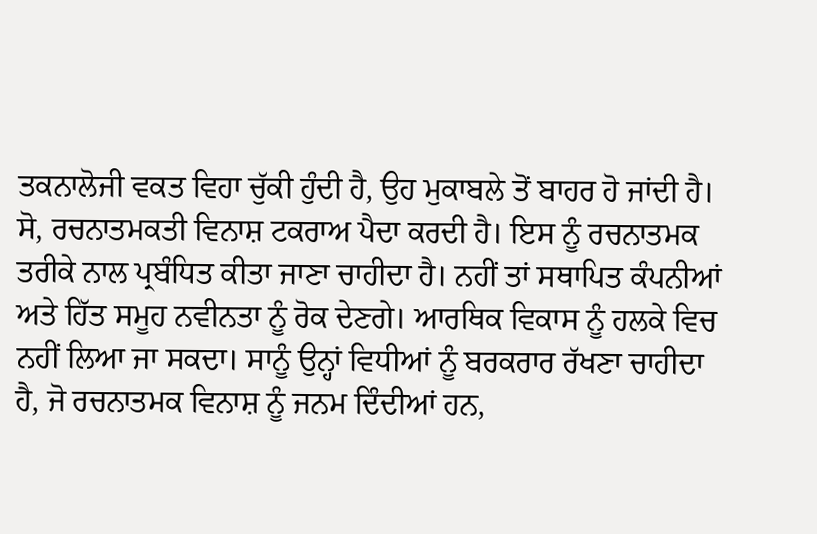ਤਕਨਾਲੋਜੀ ਵਕਤ ਵਿਹਾ ਚੁੱਕੀ ਹੁੰਦੀ ਹੈ, ਉਹ ਮੁਕਾਬਲੇ ਤੋਂ ਬਾਹਰ ਹੋ ਜਾਂਦੀ ਹੈ।
ਸੋ, ਰਚਨਾਤਮਕਤੀ ਵਿਨਾਸ਼ ਟਕਰਾਅ ਪੈਦਾ ਕਰਦੀ ਹੈ। ਇਸ ਨੂੰ ਰਚਨਾਤਮਕ ਤਰੀਕੇ ਨਾਲ ਪ੍ਰਬੰਧਿਤ ਕੀਤਾ ਜਾਣਾ ਚਾਹੀਦਾ ਹੈ। ਨਹੀਂ ਤਾਂ ਸਥਾਪਿਤ ਕੰਪਨੀਆਂ ਅਤੇ ਹਿੱਤ ਸਮੂਹ ਨਵੀਨਤਾ ਨੂੰ ਰੋਕ ਦੇਣਗੇ। ਆਰਥਿਕ ਵਿਕਾਸ ਨੂੰ ਹਲਕੇ ਵਿਚ ਨਹੀਂ ਲਿਆ ਜਾ ਸਕਦਾ। ਸਾਨੂੰ ਉਨ੍ਹਾਂ ਵਿਧੀਆਂ ਨੂੰ ਬਰਕਰਾਰ ਰੱਖਣਾ ਚਾਹੀਦਾ ਹੈ, ਜੋ ਰਚਨਾਤਮਕ ਵਿਨਾਸ਼ ਨੂੰ ਜਨਮ ਦਿੰਦੀਆਂ ਹਨ,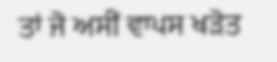ਤਾਂ ਜੋ ਅਸੀਂ ਵਾਪਸ ਖੜੋਤ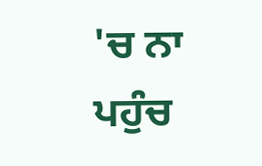'ਚ ਨਾ ਪਹੁੰਚ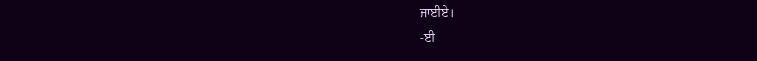ਜਾਈਏ।
-ਈ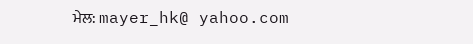ਮੇਲ: mayer_hk@ yahoo.com